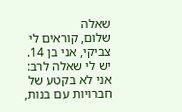שאלה
שלום, קוראים לי צביקי, אני בן 14.
יש לי שאלה לרב: אני לא בקטע של חברויות עם בנות,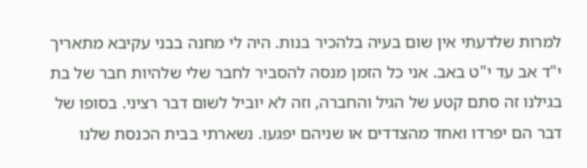למרות שלדעתי אין שום בעיה בלהכיר בנות. היה לי מחנה בבני עקיבא מתאריך י"ד אב עד י"ט באב. אני כל הזמן מנסה להסביר לחבר שלי שלהיות חבר של בת בגילנו זה סתם קטע של הגיל והחברה, וזה לא יוביל לשום דבר רציני. בסופו של דבר הם יפרדו ואחד מהצדדים או שניהם יפגעו. נשארתי בבית הכנסת שלנו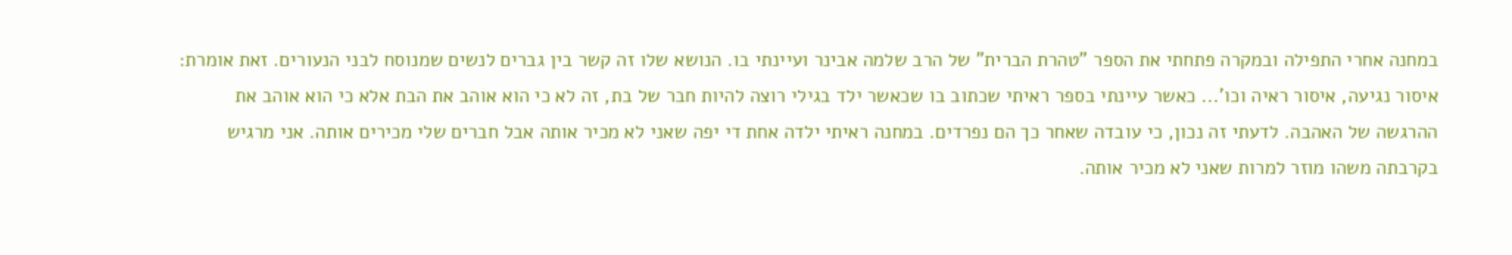במחנה אחרי התפילה ובמקרה פתחתי את הספר "טהרת הברית" של הרב שלמה אבינר ועיינתי בו. הנושא שלו זה קשר בין גברים לנשים שמנוסח לבני הנעורים. זאת אומרת:
איסור נגיעה, איסור ראיה וכו'... כאשר עיינתי בספר ראיתי שכתוב בו שכאשר ילד בגילי רוצה להיות חבר של בת, זה לא כי הוא אוהב את הבת אלא כי הוא אוהב את ההרגשה של האהבה. לדעתי זה נכון, כי עובדה שאחר כך הם נפרדים. במחנה ראיתי ילדה אחת די יפה שאני לא מכיר אותה אבל חברים שלי מכירים אותה. אני מרגיש בקרבתה משהו מוזר למרות שאני לא מכיר אותה.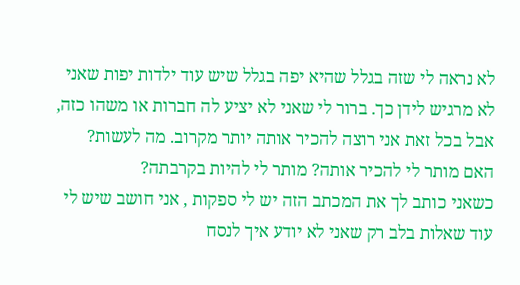לא נראה לי שזה בגלל שהיא יפה בגלל שיש עוד ילדות יפות שאני לא מרגיש לידן כך. ברור לי שאני לא יציע לה חברות או משהו כזה, אבל בכל זאת אני רוצה להכיר אותה יותר מקרוב. מה לעשות? האם מותר לי להכיר אותה? מותר לי להיות בקרבתה?
כשאני כותב לך את המכתב הזה יש לי ספקות , אני חושב שיש לי עוד שאלות בלב רק שאני לא יודע איך לנסח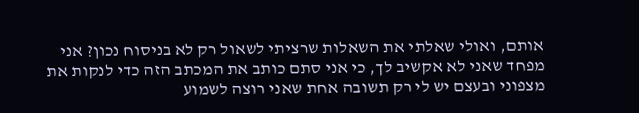אותם, ואולי שאלתי את השאלות שרציתי לשאול רק לא בניסוח נכון? אני מפחד שאני לא אקשיב לך, כי אני סתם כותב את המכתב הזה כדי לנקות את מצפוני ובעצם יש לי רק תשובה אחת שאני רוצה לשמוע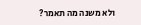ולא משנה מה תאמר?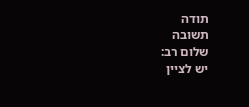תודה
תשובה
שלום רב:
יש לציין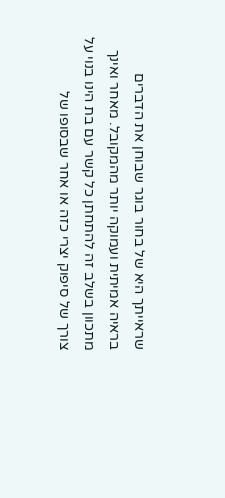שראייתך היא של בחור בוגר שבוחן את הדברים בראיה אמיתית ועמוקה יותר מהמקובל. מאחר ואינך מתכוון בשלב זה להתחתן כל קשר עם בת הינו בנוי על צורך של סיפוק יצרי כזה או אחר שבסופו של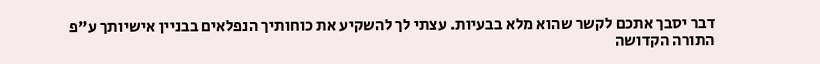דבר יסבך אתכם לקשר שהוא מלא בבעיות. עצתי לך להשקיע את כוחותיך הנפלאים בבניין אישיותך ע"פ התורה הקדושה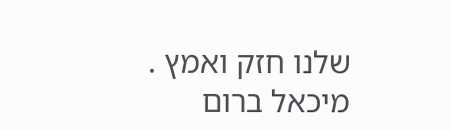שלנו חזק ואמץ .
מיכאל ברום